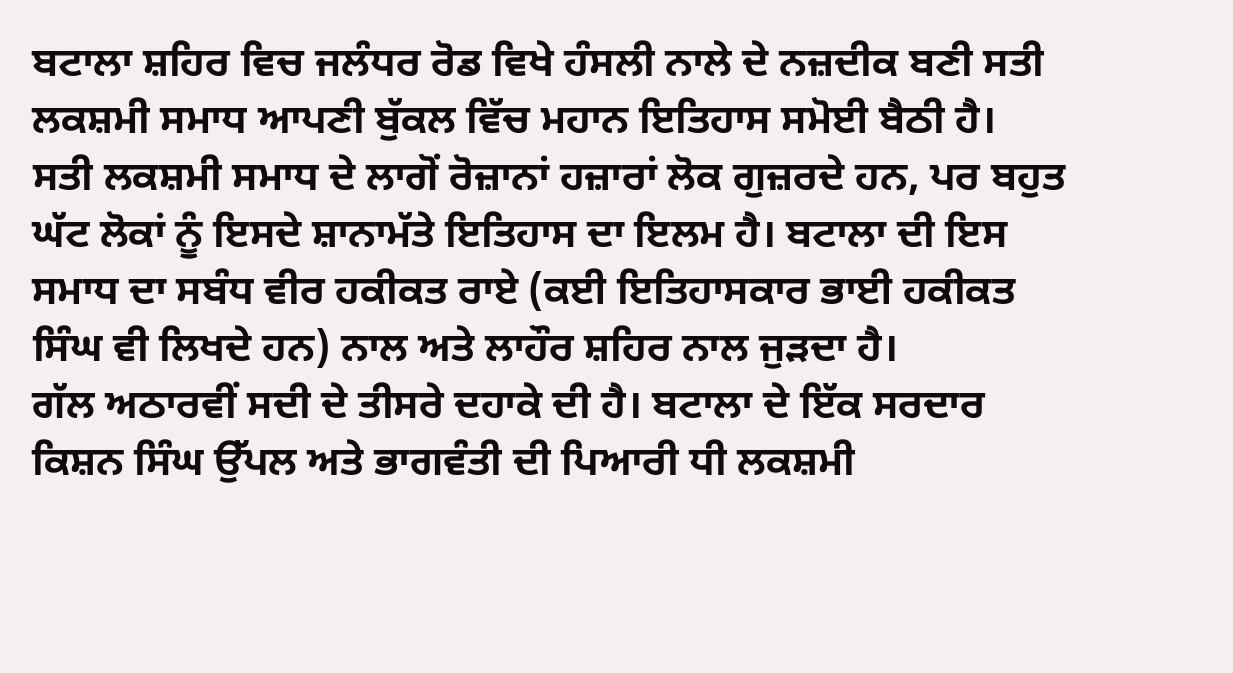ਬਟਾਲਾ ਸ਼ਹਿਰ ਵਿਚ ਜਲੰਧਰ ਰੋਡ ਵਿਖੇ ਹੰਸਲੀ ਨਾਲੇ ਦੇ ਨਜ਼ਦੀਕ ਬਣੀ ਸਤੀ ਲਕਸ਼ਮੀ ਸਮਾਧ ਆਪਣੀ ਬੁੱਕਲ ਵਿੱਚ ਮਹਾਨ ਇਤਿਹਾਸ ਸਮੋਈ ਬੈਠੀ ਹੈ।
ਸਤੀ ਲਕਸ਼ਮੀ ਸਮਾਧ ਦੇ ਲਾਗੋਂ ਰੋਜ਼ਾਨਾਂ ਹਜ਼ਾਰਾਂ ਲੋਕ ਗੁਜ਼ਰਦੇ ਹਨ, ਪਰ ਬਹੁਤ ਘੱਟ ਲੋਕਾਂ ਨੂੰ ਇਸਦੇ ਸ਼ਾਨਾਮੱਤੇ ਇਤਿਹਾਸ ਦਾ ਇਲਮ ਹੈ। ਬਟਾਲਾ ਦੀ ਇਸ ਸਮਾਧ ਦਾ ਸਬੰਧ ਵੀਰ ਹਕੀਕਤ ਰਾਏ (ਕਈ ਇਤਿਹਾਸਕਾਰ ਭਾਈ ਹਕੀਕਤ ਸਿੰਘ ਵੀ ਲਿਖਦੇ ਹਨ) ਨਾਲ ਅਤੇ ਲਾਹੌਰ ਸ਼ਹਿਰ ਨਾਲ ਜੁੜਦਾ ਹੈ।
ਗੱਲ ਅਠਾਰਵੀਂ ਸਦੀ ਦੇ ਤੀਸਰੇ ਦਹਾਕੇ ਦੀ ਹੈ। ਬਟਾਲਾ ਦੇ ਇੱਕ ਸਰਦਾਰ ਕਿਸ਼ਨ ਸਿੰਘ ਉੱਪਲ ਅਤੇ ਭਾਗਵੰਤੀ ਦੀ ਪਿਆਰੀ ਧੀ ਲਕਸ਼ਮੀ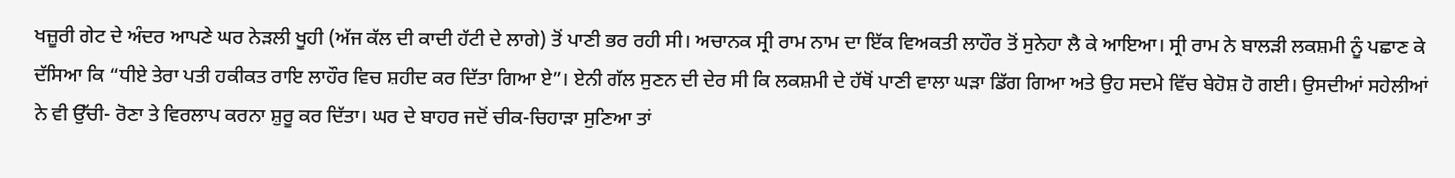ਖਜ਼ੂਰੀ ਗੇਟ ਦੇ ਅੰਦਰ ਆਪਣੇ ਘਰ ਨੇੜਲੀ ਖੂਹੀ (ਅੱਜ ਕੱਲ ਦੀ ਕਾਦੀ ਹੱਟੀ ਦੇ ਲਾਗੇ) ਤੋਂ ਪਾਣੀ ਭਰ ਰਹੀ ਸੀ। ਅਚਾਨਕ ਸ੍ਰੀ ਰਾਮ ਨਾਮ ਦਾ ਇੱਕ ਵਿਅਕਤੀ ਲਾਹੌਰ ਤੋਂ ਸੁਨੇਹਾ ਲੈ ਕੇ ਆਇਆ। ਸ੍ਰੀ ਰਾਮ ਨੇ ਬਾਲੜੀ ਲਕਸ਼ਮੀ ਨੂੰ ਪਛਾਣ ਕੇ ਦੱਸਿਆ ਕਿ “ਧੀਏ ਤੇਰਾ ਪਤੀ ਹਕੀਕਤ ਰਾਇ ਲਾਹੌਰ ਵਿਚ ਸ਼ਹੀਦ ਕਰ ਦਿੱਤਾ ਗਿਆ ਏ”। ਏਨੀ ਗੱਲ ਸੁਣਨ ਦੀ ਦੇਰ ਸੀ ਕਿ ਲਕਸ਼ਮੀ ਦੇ ਹੱਥੋਂ ਪਾਣੀ ਵਾਲਾ ਘੜਾ ਡਿੱਗ ਗਿਆ ਅਤੇ ਉਹ ਸਦਮੇ ਵਿੱਚ ਬੇਹੋਸ਼ ਹੋ ਗਈ। ਉਸਦੀਆਂ ਸਹੇਲੀਆਂ ਨੇ ਵੀ ਉੱਚੀ- ਰੋਣਾ ਤੇ ਵਿਰਲਾਪ ਕਰਨਾ ਸ਼ੁਰੂ ਕਰ ਦਿੱਤਾ। ਘਰ ਦੇ ਬਾਹਰ ਜਦੋਂ ਚੀਕ-ਚਿਹਾੜਾ ਸੁਣਿਆ ਤਾਂ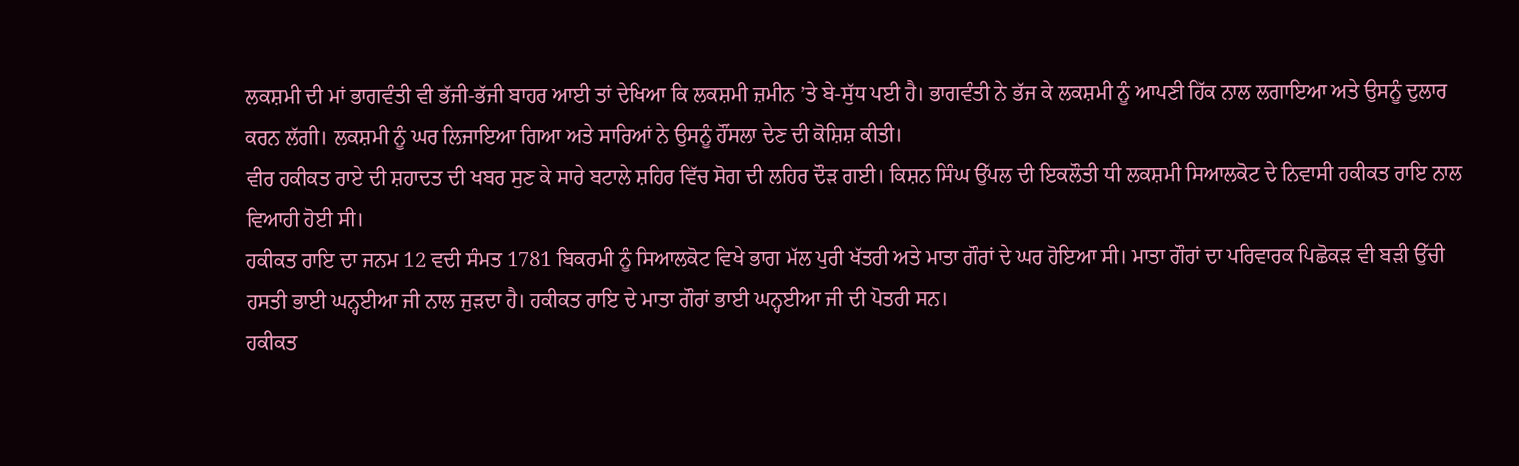ਲਕਸ਼ਮੀ ਦੀ ਮਾਂ ਭਾਗਵੰਤੀ ਵੀ ਭੱਜੀ-ਭੱਜੀ ਬਾਹਰ ਆਈ ਤਾਂ ਦੇਖਿਆ ਕਿ ਲਕਸ਼ਮੀ ਜ਼ਮੀਨ ’ਤੇ ਬੇ-ਸੁੱਧ ਪਈ ਹੈ। ਭਾਗਵੰਤੀ ਨੇ ਭੱਜ ਕੇ ਲਕਸ਼ਮੀ ਨੂੰ ਆਪਣੀ ਹਿੱਕ ਨਾਲ ਲਗਾਇਆ ਅਤੇ ਉਸਨੂੰ ਦੁਲਾਰ ਕਰਨ ਲੱਗੀ। ਲਕਸ਼ਮੀ ਨੂੰ ਘਰ ਲਿਜਾਇਆ ਗਿਆ ਅਤੇ ਸਾਰਿਆਂ ਨੇ ਉਸਨੂੰ ਹੌਂਸਲਾ ਦੇਣ ਦੀ ਕੋਸ਼ਿਸ਼ ਕੀਤੀ।
ਵੀਰ ਹਕੀਕਤ ਰਾਏ ਦੀ ਸ਼ਹਾਦਤ ਦੀ ਖਬਰ ਸੁਣ ਕੇ ਸਾਰੇ ਬਟਾਲੇ ਸ਼ਹਿਰ ਵਿੱਚ ਸੋਗ ਦੀ ਲਹਿਰ ਦੌੜ ਗਈ। ਕਿਸ਼ਨ ਸਿੰਘ ਉੱਪਲ ਦੀ ਇਕਲੌਤੀ ਧੀ ਲਕਸ਼ਮੀ ਸਿਆਲਕੋਟ ਦੇ ਨਿਵਾਸੀ ਹਕੀਕਤ ਰਾਇ ਨਾਲ ਵਿਆਹੀ ਹੋਈ ਸੀ।
ਹਕੀਕਤ ਰਾਇ ਦਾ ਜਨਮ 12 ਵਦੀ ਸੰਮਤ 1781 ਬਿਕਰਮੀ ਨੂੰ ਸਿਆਲਕੋਟ ਵਿਖੇ ਭਾਗ ਮੱਲ ਪੁਰੀ ਖੱਤਰੀ ਅਤੇ ਮਾਤਾ ਗੌਰਾਂ ਦੇ ਘਰ ਹੋਇਆ ਸੀ। ਮਾਤਾ ਗੌਰਾਂ ਦਾ ਪਰਿਵਾਰਕ ਪਿਛੋਕੜ ਵੀ ਬੜੀ ਉੱਚੀ ਹਸਤੀ ਭਾਈ ਘਨ੍ਹਈਆ ਜੀ ਨਾਲ ਜੁੜਦਾ ਹੈ। ਹਕੀਕਤ ਰਾਇ ਦੇ ਮਾਤਾ ਗੌਰਾਂ ਭਾਈ ਘਨ੍ਹਈਆ ਜੀ ਦੀ ਪੋਤਰੀ ਸਨ।
ਹਕੀਕਤ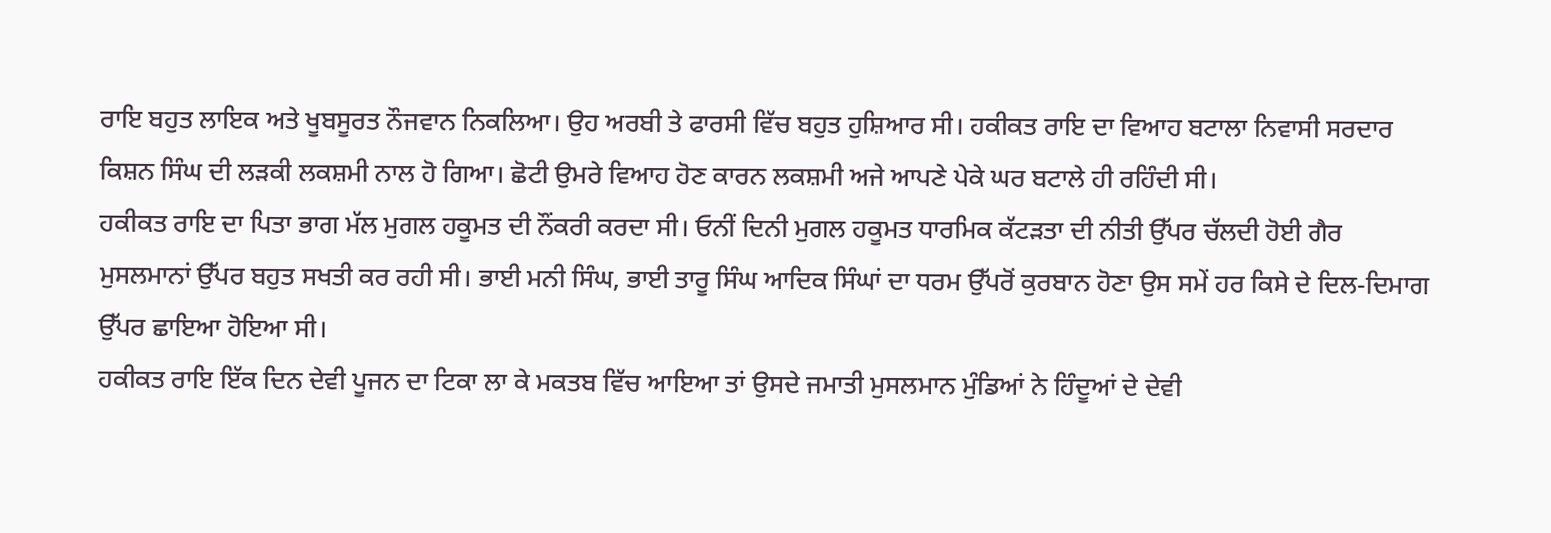ਰਾਇ ਬਹੁਤ ਲਾਇਕ ਅਤੇ ਖੂਬਸੂਰਤ ਨੌਜਵਾਨ ਨਿਕਲਿਆ। ਉਹ ਅਰਬੀ ਤੇ ਫਾਰਸੀ ਵਿੱਚ ਬਹੁਤ ਹੁਸ਼ਿਆਰ ਸੀ। ਹਕੀਕਤ ਰਾਇ ਦਾ ਵਿਆਹ ਬਟਾਲਾ ਨਿਵਾਸੀ ਸਰਦਾਰ ਕਿਸ਼ਨ ਸਿੰਘ ਦੀ ਲੜਕੀ ਲਕਸ਼ਮੀ ਨਾਲ ਹੋ ਗਿਆ। ਛੋਟੀ ਉਮਰੇ ਵਿਆਹ ਹੋਣ ਕਾਰਨ ਲਕਸ਼ਮੀ ਅਜੇ ਆਪਣੇ ਪੇਕੇ ਘਰ ਬਟਾਲੇ ਹੀ ਰਹਿੰਦੀ ਸੀ।
ਹਕੀਕਤ ਰਾਇ ਦਾ ਪਿਤਾ ਭਾਗ ਮੱਲ ਮੁਗਲ ਹਕੂਮਤ ਦੀ ਨੌਂਕਰੀ ਕਰਦਾ ਸੀ। ਓਨੀਂ ਦਿਨੀ ਮੁਗਲ ਹਕੂਮਤ ਧਾਰਮਿਕ ਕੱਟੜਤਾ ਦੀ ਨੀਤੀ ਉੱਪਰ ਚੱਲਦੀ ਹੋਈ ਗੈਰ ਮੁਸਲਮਾਨਾਂ ਉੱਪਰ ਬਹੁਤ ਸਖਤੀ ਕਰ ਰਹੀ ਸੀ। ਭਾਈ ਮਨੀ ਸਿੰਘ, ਭਾਈ ਤਾਰੂ ਸਿੰਘ ਆਦਿਕ ਸਿੰਘਾਂ ਦਾ ਧਰਮ ਉੱਪਰੋਂ ਕੁਰਬਾਨ ਹੋਣਾ ਉਸ ਸਮੇਂ ਹਰ ਕਿਸੇ ਦੇ ਦਿਲ-ਦਿਮਾਗ ਉੱਪਰ ਛਾਇਆ ਹੋਇਆ ਸੀ।
ਹਕੀਕਤ ਰਾਇ ਇੱਕ ਦਿਨ ਦੇਵੀ ਪੂਜਨ ਦਾ ਟਿਕਾ ਲਾ ਕੇ ਮਕਤਬ ਵਿੱਚ ਆਇਆ ਤਾਂ ਉਸਦੇ ਜਮਾਤੀ ਮੁਸਲਮਾਨ ਮੁੰਡਿਆਂ ਨੇ ਹਿੰਦੂਆਂ ਦੇ ਦੇਵੀ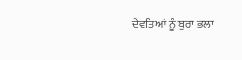ਦੇਵਤਿਆਂ ਨੂੰ ਬੁਰਾ ਭਲਾ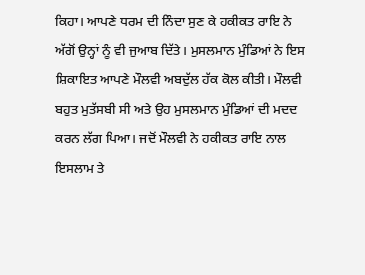ਕਿਹਾ। ਆਪਣੇ ਧਰਮ ਦੀ ਨਿੰਦਾ ਸੁਣ ਕੇ ਹਕੀਕਤ ਰਾਇ ਨੇ ਅੱਗੋਂ ਉਨ੍ਹਾਂ ਨੂੰ ਵੀ ਜੁਆਬ ਦਿੱਤੇ। ਮੁਸਲਮਾਨ ਮੁੰਡਿਆਂ ਨੇ ਇਸ ਸ਼ਿਕਾਇਤ ਆਪਣੇ ਮੌਲਵੀ ਅਬਦੁੱਲ ਹੱਕ ਕੋਲ ਕੀਤੀ। ਮੌਲਵੀ ਬਹੁਤ ਮੁਤੱਸਬੀ ਸੀ ਅਤੇ ਉਹ ਮੁਸਲਮਾਨ ਮੁੰਡਿਆਂ ਦੀ ਮਦਦ ਕਰਨ ਲੱਗ ਪਿਆ। ਜਦੋਂ ਮੌਲਵੀ ਨੇ ਹਕੀਕਤ ਰਾਇ ਨਾਲ ਇਸਲਾਮ ਤੇ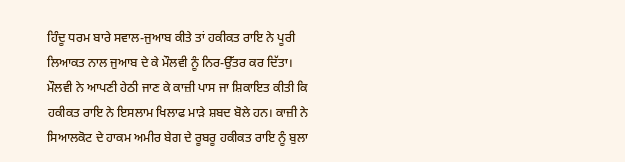ਹਿੰਦੂ ਧਰਮ ਬਾਰੇ ਸਵਾਲ-ਜੁਆਬ ਕੀਤੇ ਤਾਂ ਹਕੀਕਤ ਰਾਇ ਨੇ ਪੂਰੀ ਲਿਆਕਤ ਨਾਲ ਜੁਆਬ ਦੇ ਕੇ ਮੌਲਵੀ ਨੂੰ ਨਿਰ-ਉੱਤਰ ਕਰ ਦਿੱਤਾ।
ਮੌਲਵੀ ਨੇ ਆਪਣੀ ਹੇਠੀ ਜਾਣ ਕੇ ਕਾਜ਼ੀ ਪਾਸ ਜਾ ਸ਼ਿਕਾਇਤ ਕੀਤੀ ਕਿ ਹਕੀਕਤ ਰਾਇ ਨੇ ਇਸਲਾਮ ਖਿਲਾਫ ਮਾੜੇ ਸ਼ਬਦ ਬੋਲੇ ਹਨ। ਕਾਜ਼ੀ ਨੇ ਸਿਆਲਕੋਟ ਦੇ ਹਾਕਮ ਅਮੀਰ ਬੇਗ ਦੇ ਰੂਬਰੂ ਹਕੀਕਤ ਰਾਇ ਨੂੰ ਬੁਲਾ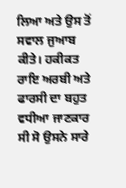ਲਿਆ ਅਤੇ ਉਸ ਤੋਂ ਸਵਾਲ ਜੁਆਬ ਕੀਤੇ। ਹਕੀਕਤ ਰਾਇ ਅਰਬੀ ਅਤੇ ਫਾਰਸੀ ਦਾ ਬਹੁਤ ਵਧੀਆ ਜਾਣਕਾਰ ਸੀ ਸੋ ਉਸਨੇ ਸਾਰੇ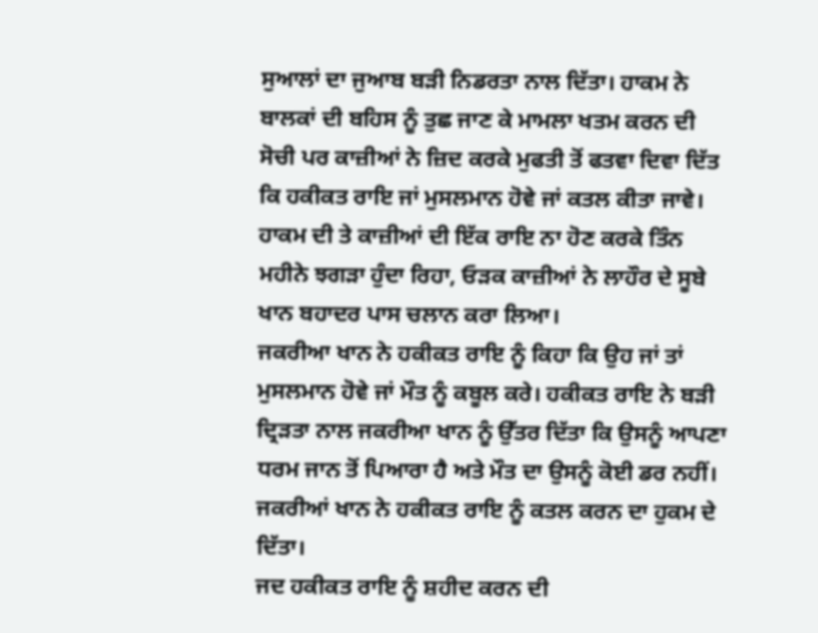ਸੁਆਲਾਂ ਦਾ ਜੁਆਬ ਬੜੀ ਨਿਡਰਤਾ ਨਾਲ ਦਿੱਤਾ। ਹਾਕਮ ਨੇ ਬਾਲਕਾਂ ਦੀ ਬਹਿਸ ਨੂੰ ਤੁਛ ਜਾਣ ਕੇ ਮਾਮਲਾ ਖਤਮ ਕਰਨ ਦੀ ਸੋਚੀ ਪਰ ਕਾਜ਼ੀਆਂ ਨੇ ਜ਼ਿਦ ਕਰਕੇ ਮੁਫਤੀ ਤੋਂ ਫਤਵਾ ਦਿਵਾ ਦਿੱਤ ਕਿ ਹਕੀਕਤ ਰਾਇ ਜਾਂ ਮੁਸਲਮਾਨ ਹੋਵੇ ਜਾਂ ਕਤਲ ਕੀਤਾ ਜਾਵੇ। ਹਾਕਮ ਦੀ ਤੇ ਕਾਜ਼ੀਆਂ ਦੀ ਇੱਕ ਰਾਇ ਨਾ ਹੋਣ ਕਰਕੇ ਤਿੰਨ ਮਹੀਨੇ ਝਗੜਾ ਹੁੰਦਾ ਰਿਹਾ, ਓੜਕ ਕਾਜ਼ੀਆਂ ਨੇ ਲਾਹੌਰ ਦੇ ਸੂਬੇ ਖਾਨ ਬਹਾਦਰ ਪਾਸ ਚਲਾਨ ਕਰਾ ਲਿਆ।
ਜਕਰੀਆ ਖਾਨ ਨੇ ਹਕੀਕਤ ਰਾਇ ਨੂੰ ਕਿਹਾ ਕਿ ਉਹ ਜਾਂ ਤਾਂ ਮੁਸਲਮਾਨ ਹੋਵੇ ਜਾਂ ਮੌਤ ਨੂੰ ਕਬੂਲ ਕਰੇ। ਹਕੀਕਤ ਰਾਇ ਨੇ ਬੜੀ ਦ੍ਰਿੜਤਾ ਨਾਲ ਜਕਰੀਆ ਖਾਨ ਨੂੰ ਉੱਤਰ ਦਿੱਤਾ ਕਿ ਉਸਨੂੰ ਆਪਣਾ ਧਰਮ ਜਾਨ ਤੋਂ ਪਿਆਰਾ ਹੈ ਅਤੇ ਮੌਤ ਦਾ ਉਸਨੂੰ ਕੋਈ ਡਰ ਨਹੀਂ। ਜਕਰੀਆਂ ਖਾਨ ਨੇ ਹਕੀਕਤ ਰਾਇ ਨੂੰ ਕਤਲ ਕਰਨ ਦਾ ਹੁਕਮ ਦੇ ਦਿੱਤਾ।
ਜਦ ਹਕੀਕਤ ਰਾਇ ਨੂੰ ਸ਼ਹੀਦ ਕਰਨ ਦੀ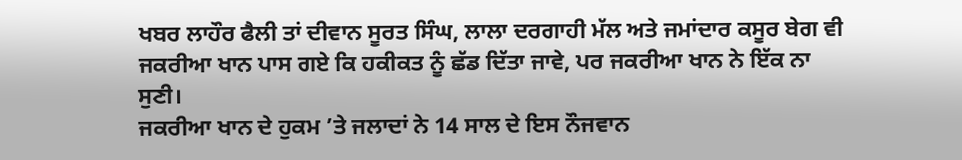ਖਬਰ ਲਾਹੌਰ ਫੈਲੀ ਤਾਂ ਦੀਵਾਨ ਸੂਰਤ ਸਿੰਘ, ਲਾਲਾ ਦਰਗਾਹੀ ਮੱਲ ਅਤੇ ਜਮਾਂਦਾਰ ਕਸੂਰ ਬੇਗ ਵੀ ਜਕਰੀਆ ਖਾਨ ਪਾਸ ਗਏ ਕਿ ਹਕੀਕਤ ਨੂੰ ਛੱਡ ਦਿੱਤਾ ਜਾਵੇ, ਪਰ ਜਕਰੀਆ ਖਾਨ ਨੇ ਇੱਕ ਨਾ ਸੁਣੀ।
ਜਕਰੀਆ ਖਾਨ ਦੇ ਹੁਕਮ ’ਤੇ ਜਲਾਦਾਂ ਨੇ 14 ਸਾਲ ਦੇ ਇਸ ਨੌਜਵਾਨ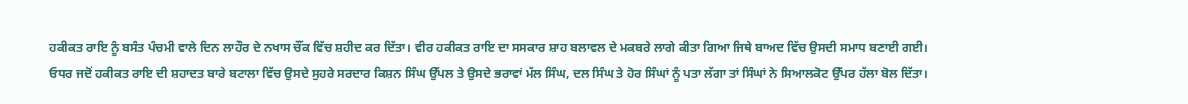ਹਕੀਕਤ ਰਾਇ ਨੂੰ ਬਸੰਤ ਪੰਚਮੀ ਵਾਲੇ ਦਿਨ ਲਾਹੌਰ ਦੇ ਨਖਾਸ ਚੌਂਕ ਵਿੱਚ ਸ਼ਹੀਦ ਕਰ ਦਿੱਤਾ। ਵੀਰ ਹਕੀਕਤ ਰਾਇ ਦਾ ਸਸਕਾਰ ਸ਼ਾਹ ਬਲਾਵਲ ਦੇ ਮਕਬਰੇ ਲਾਗੇ ਕੀਤਾ ਗਿਆ ਜਿਥੇ ਬਾਅਦ ਵਿੱਚ ਉਸਦੀ ਸਮਾਧ ਬਣਾਈ ਗਈ।
ਓਧਰ ਜਦੋਂ ਹਕੀਕਤ ਰਾਇ ਦੀ ਸ਼ਹਾਦਤ ਬਾਰੇ ਬਟਾਲਾ ਵਿੱਚ ਉਸਦੇ ਸੁਹਰੇ ਸਰਦਾਰ ਕਿਸ਼ਨ ਸਿੰਘ ਉੱਪਲ ਤੇ ਉਸਦੇ ਭਰਾਵਾਂ ਮੱਲ ਸਿੰਘ, ਦਲ ਸਿੰਘ ਤੇ ਹੋਰ ਸਿੰਘਾਂ ਨੂੰ ਪਤਾ ਲੱਗਾ ਤਾਂ ਸਿੰਘਾਂ ਨੇ ਸਿਆਲਕੋਟ ਉੱਪਰ ਹੱਲਾ ਬੋਲ ਦਿੱਤਾ।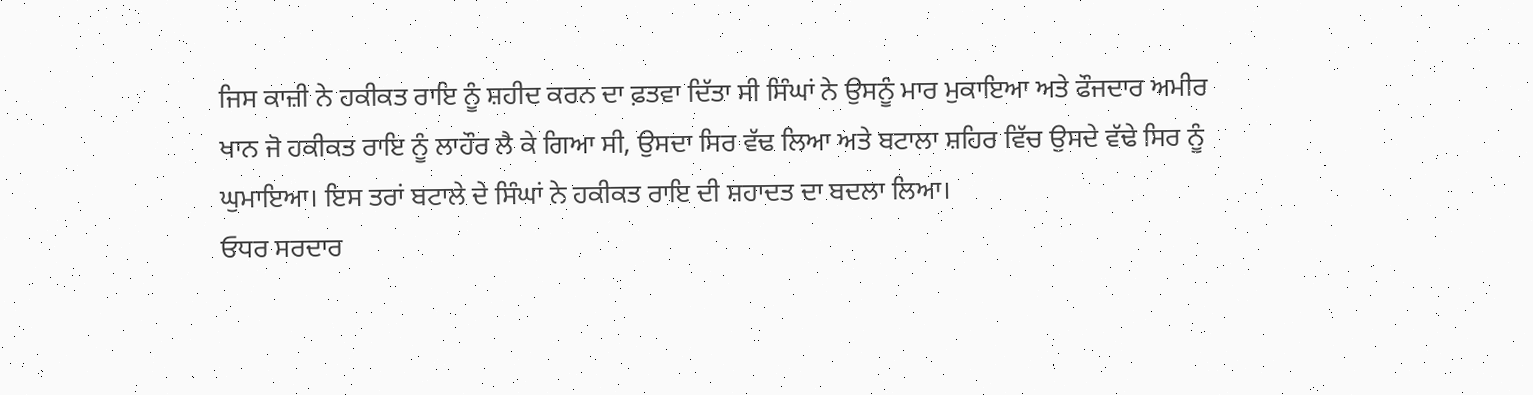ਜਿਸ ਕਾਜ਼ੀ ਨੇ ਹਕੀਕਤ ਰਾਇ ਨੂੰ ਸ਼ਹੀਦ ਕਰਨ ਦਾ ਫ਼ਤਵਾ ਦਿੱਤਾ ਸੀ ਸਿੰਘਾਂ ਨੇ ਉਸਨੂੰ ਮਾਰ ਮੁਕਾਇਆ ਅਤੇ ਫੌਜਦਾਰ ਅਮੀਰ ਖਾਨ ਜੋ ਹਕੀਕਤ ਰਾਇ ਨੂੰ ਲਾਹੌਰ ਲੈ ਕੇ ਗਿਆ ਸੀ, ਉਸਦਾ ਸਿਰ ਵੱਢ ਲਿਆ ਅਤੇ ਬਟਾਲਾ ਸ਼ਹਿਰ ਵਿੱਚ ਉਸਦੇ ਵੱਢੇ ਸਿਰ ਨੂੰ ਘੁਮਾਇਆ। ਇਸ ਤਰਾਂ ਬਟਾਲੇ ਦੇ ਸਿੰਘਾਂ ਨੇ ਹਕੀਕਤ ਰਾਇ ਦੀ ਸ਼ਹਾਦਤ ਦਾ ਬਦਲਾ ਲਿਆ।
ਓਧਰ ਸਰਦਾਰ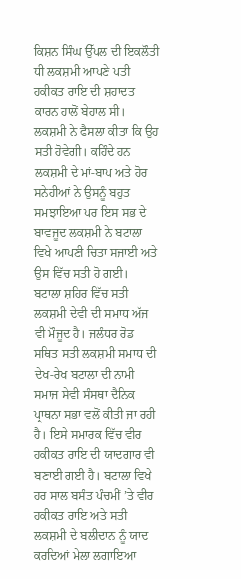ਕਿਸ਼ਨ ਸਿੰਘ ਉੱਪਲ ਦੀ ਇਕਲੌਤੀ ਧੀ ਲਕਸ਼ਮੀ ਆਪਣੇ ਪਤੀ ਹਕੀਕਤ ਰਾਇ ਦੀ ਸ਼ਹਾਦਤ ਕਾਰਨ ਹਾਲੋਂ ਬੇਹਾਲ ਸੀ। ਲਕਸ਼ਮੀ ਨੇ ਫੈਸਲਾ ਕੀਤਾ ਕਿ ਉਹ ਸਤੀ ਹੋਵੇਗੀ। ਕਹਿੰਦੇ ਹਨ ਲਕਸ਼ਮੀ ਦੇ ਮਾਂ-ਬਾਪ ਅਤੇ ਹੋਰ ਸਨੇਹੀਆਂ ਨੇ ਉਸਨੂੰ ਬਹੁਤ ਸਮਝਾਇਆ ਪਰ ਇਸ ਸਭ ਦੇ ਬਾਵਜੂਦ ਲਕਸ਼ਮੀ ਨੇ ਬਟਾਲਾ ਵਿਖੇ ਆਪਣੀ ਚਿਤਾ ਸਜਾਈ ਅਤੇ ਉਸ ਵਿੱਚ ਸਤੀ ਹੋ ਗਈ।
ਬਟਾਲਾ ਸ਼ਹਿਰ ਵਿੱਚ ਸਤੀ ਲਕਸ਼ਮੀ ਦੇਵੀ ਦੀ ਸਮਾਧ ਅੱਜ ਵੀ ਮੌਜੂਦ ਹੈ। ਜਲੰਧਰ ਰੋਡ ਸਥਿਤ ਸਤੀ ਲਕਸ਼ਮੀ ਸਮਾਧ ਦੀ ਦੇਖ-ਰੇਖ ਬਟਾਲਾ ਦੀ ਨਾਮੀ ਸਮਾਜ ਸੇਵੀ ਸੰਸਥਾ ਦੈਨਿਕ ਪ੍ਰਾਥਨਾ ਸਭਾ ਵਲੋਂ ਕੀਤੀ ਜਾ ਰਹੀ ਹੈ। ਇਸੇ ਸਮਾਰਕ ਵਿੱਚ ਵੀਰ ਹਕੀਕਤ ਰਾਇ ਦੀ ਯਾਦਗਾਰ ਵੀ ਬਣਾਈ ਗਈ ਹੈ। ਬਟਾਲਾ ਵਿਖੇ ਹਰ ਸਾਲ ਬਸੰਤ ਪੰਚਮੀਂ ’ਤੇ ਵੀਰ ਹਕੀਕਤ ਰਾਇ ਅਤੇ ਸਤੀ ਲਕਸ਼ਮੀ ਦੇ ਬਲੀਦਾਨ ਨੂੰ ਯਾਦ ਕਰਦਿਆਂ ਮੇਲਾ ਲਗਾਇਆ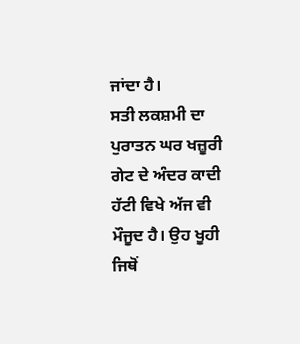ਜਾਂਦਾ ਹੈ।
ਸਤੀ ਲਕਸ਼ਮੀ ਦਾ ਪੁਰਾਤਨ ਘਰ ਖਜ਼ੂਰੀ ਗੇਟ ਦੇ ਅੰਦਰ ਕਾਦੀ ਹੱਟੀ ਵਿਖੇ ਅੱਜ ਵੀ ਮੌਜੂਦ ਹੈ। ਉਹ ਖੂਹੀ ਜਿਥੋਂ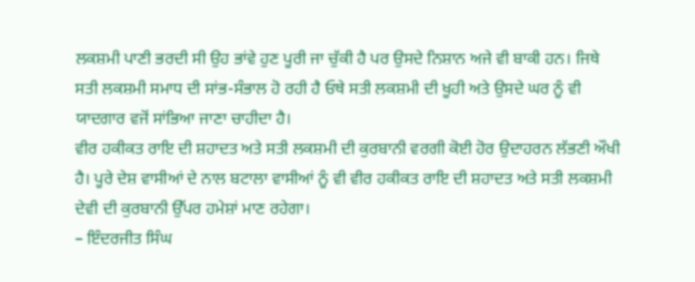ਲਕਸ਼ਮੀ ਪਾਣੀ ਭਰਦੀ ਸੀ ਉਹ ਭਾਂਵੇ ਹੁਣ ਪੂਰੀ ਜਾ ਚੁੱਕੀ ਹੈ ਪਰ ਉਸਦੇ ਨਿਸ਼ਾਨ ਅਜੇ ਵੀ ਬਾਕੀ ਹਨ। ਜਿਥੇ ਸਤੀ ਲਕਸ਼ਮੀ ਸਮਾਧ ਦੀ ਸਾਂਭ-ਸੰਭਾਲ ਹੋ ਰਹੀ ਹੈ ਓਥੇ ਸਤੀ ਲਕਸ਼ਮੀ ਦੀ ਖੂਹੀ ਅਤੇ ਉਸਦੇ ਘਰ ਨੂੰ ਵੀ ਯਾਦਗਾਰ ਵਜੋਂ ਸਾਂਭਿਆ ਜਾਣਾ ਚਾਹੀਦਾ ਹੈ।
ਵੀਰ ਹਕੀਕਤ ਰਾਇ ਦੀ ਸ਼ਹਾਦਤ ਅਤੇ ਸਤੀ ਲਕਸ਼ਮੀ ਦੀ ਕੁਰਬਾਨੀ ਵਰਗੀ ਕੋਈ ਹੋਰ ਉਦਾਹਰਨ ਲੱਭਣੀ ਔਖੀ ਹੈ। ਪੂਰੇ ਦੇਸ਼ ਵਾਸੀਆਂ ਦੇ ਨਾਲ ਬਟਾਲਾ ਵਾਸੀਆਂ ਨੂੰ ਵੀ ਵੀਰ ਹਕੀਕਤ ਰਾਇ ਦੀ ਸ਼ਹਾਦਤ ਅਤੇ ਸਤੀ ਲਕਸ਼ਮੀ ਦੇਵੀ ਦੀ ਕੁਰਬਾਨੀ ਉੱਪਰ ਹਮੇਸ਼ਾਂ ਮਾਣ ਰਹੇਗਾ।
– ਇੰਦਰਜੀਤ ਸਿੰਘ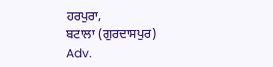ਹਰਪੁਰਾ,
ਬਟਾਲਾ (ਗੁਰਦਾਸਪੁਰ)
Adv.